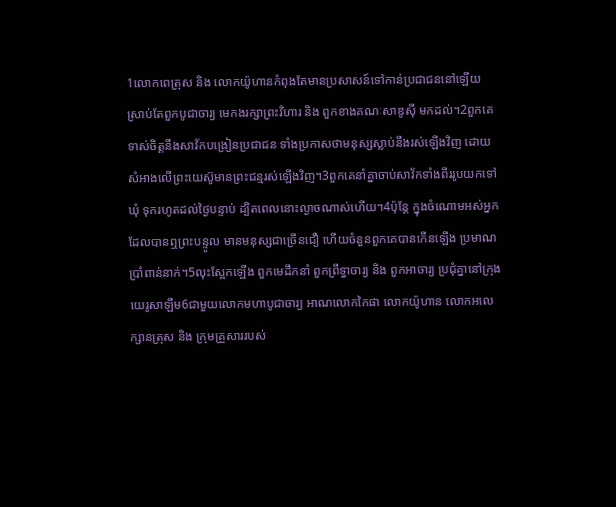1លោកពេត្រុស និង លោកយ៉ូហានកំពុងតែមានប្រសាសន៍ទៅកាន់ប្រជាជននៅឡើយ ស្រាប់តែពួកបូជាចារ្យ មេកងរក្សាព្រះវិហារ និង ពួកខាងគណៈសាឌូស៊ី មកដល់។2ពួកគេទាស់ចិត្ដនឹងសាវ័កបង្រៀនប្រជាជន ទាំងប្រកាសថាមនុស្សស្លាប់នឹងរស់ឡើងវិញ ដោយសំអាងលើព្រះយេស៊ូមានព្រះជន្មរស់ឡើងវិញ។3ពួកគេនាំគ្នាចាប់សាវ័កទាំងពីររូបយកទៅឃុំ ទុករហូតដល់ថ្ងៃបន្ទាប់ ដ្បិតពេលនោះល្ងាចណាស់ហើយ។4ប៉ុន្ដែ ក្នុងចំណោមអស់អ្នកដែលបានឮព្រះបន្ទូល មានមនុស្សជាច្រើនជឿ ហើយចំនួនពួកគេបានកើនឡើង ប្រមាណប្រាំពាន់នាក់។5លុះស្អែកឡើង ពួកមេដឹកនាំ ពួកព្រឹទ្ធាចារ្យ និង ពួកអាចារ្យ ប្រជុំគ្នានៅក្រុងយេរូសាឡឹម6ជាមួយលោកមហាបូជាចារ្យ អាណលោកកៃផា លោកយ៉ូហាន លោកអលេក្សានត្រុស និង ក្រុមគ្រួសាររបស់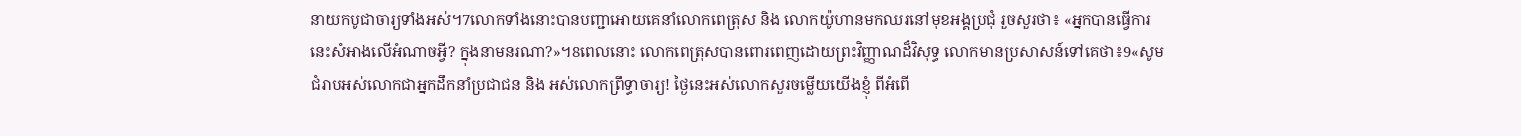នាយកបូជាចារ្យទាំងអស់។7លោកទាំងនោះបានបញ្ជាអោយគេនាំលោកពេត្រុស និង លោកយ៉ូហានមកឈរនៅមុខអង្គប្រជុំ រួចសួរថា៖ «អ្នកបានធ្វើការនេះសំអាងលើអំណាចអ្វី? ក្នុងនាមនរណា?»។8ពេលនោះ លោកពេត្រុសបានពោរពេញដោយព្រះវិញ្ញាណដ៏វិសុទ្ធ លោកមានប្រសាសន៍ទៅគេថា៖9«សូមជំរាបអស់លោកជាអ្នកដឹកនាំប្រជាជន និង អស់លោកព្រឹទ្ធាចារ្យ! ថ្ងៃនេះអស់លោកសួរចម្លើយយើងខ្ញុំ ពីអំពើ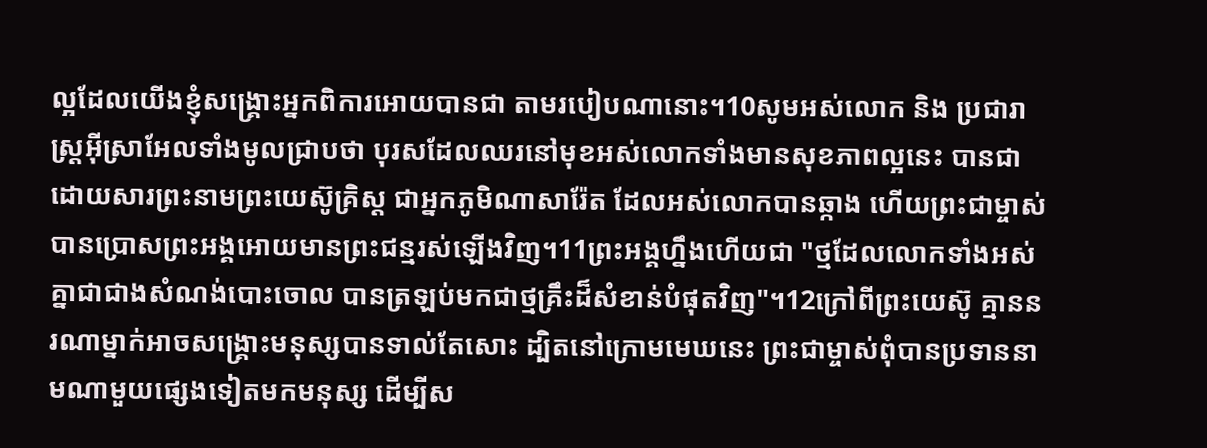ល្អដែលយើងខ្ញុំសង្គ្រោះអ្នកពិការអោយបានជា តាមរបៀបណានោះ។10សូមអស់លោក និង ប្រជារាស្ដ្រអ៊ីស្រាអែលទាំងមូលជ្រាបថា បុរសដែលឈរនៅមុខអស់លោកទាំងមានសុខភាពល្អនេះ បានជាដោយសារព្រះនាមព្រះយេស៊ូគ្រិស្ដ ជាអ្នកភូមិណាសារ៉ែត ដែលអស់លោកបានឆ្កាង ហើយព្រះជាម្ចាស់បានប្រោសព្រះអង្គអោយមានព្រះជន្មរស់ឡើងវិញ។11ព្រះអង្គហ្នឹងហើយជា "ថ្មដែលលោកទាំងអស់គ្នាជាជាងសំណង់បោះចោល បានត្រឡប់មកជាថ្មគ្រឹះដ៏សំខាន់បំផុតវិញ"។12ក្រៅពីព្រះយេស៊ូ គ្មាននរណាម្នាក់អាចសង្គ្រោះមនុស្សបានទាល់តែសោះ ដ្បិតនៅក្រោមមេឃនេះ ព្រះជាម្ចាស់ពុំបានប្រទាននាមណាមួយផ្សេងទៀតមកមនុស្ស ដើម្បីស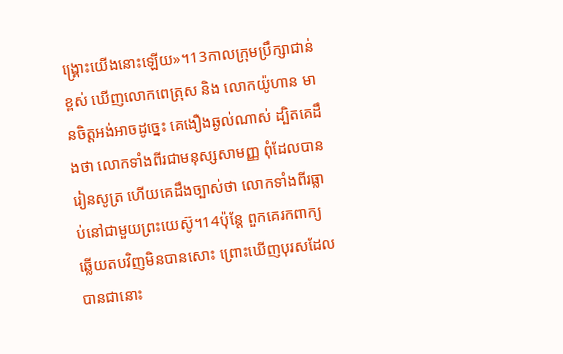ង្គ្រោះយើងនោះឡើយ»។13កាលក្រុមប្រឹក្សាជាន់ខ្ពស់ ឃើញលោកពេត្រុស និង លោកយ៉ូហាន មានចិត្ដអង់អាចដូច្នេះ គេងឿងឆ្ងល់ណាស់ ដ្បិតគេដឹងថា លោកទាំងពីរជាមនុស្សសាមញ្ញ ពុំដែលបានរៀនសូត្រ ហើយគេដឹងច្បាស់ថា លោកទាំងពីរធ្លាប់នៅជាមួយព្រះយេស៊ូ។14ប៉ុន្ដែ ពួកគេរកពាក្យឆ្លើយតបវិញមិនបានសោះ ព្រោះឃើញបុរសដែលបានជានោះ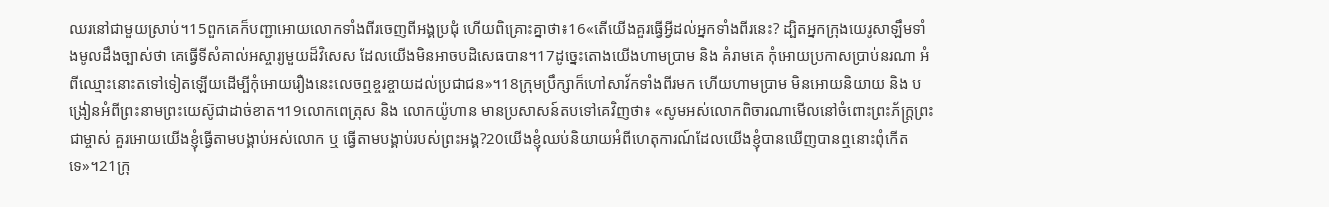ឈរនៅជាមួយស្រាប់។15ពួកគេក៏បញ្ជាអោយលោកទាំងពីរចេញពីអង្គប្រជុំ ហើយពិគ្រោះគ្នាថា៖16«តើយើងគួរធ្វើអ្វីដល់អ្នកទាំងពីរនេះ? ដ្បិតអ្នកក្រុងយេរូសាឡឹមទាំងមូលដឹងច្បាស់ថា គេធ្វើទីសំគាល់អស្ចារ្យមួយដ៏វិសេស ដែលយើងមិនអាចបដិសេធបាន។17ដូច្នេះតោងយើងហាមប្រាម និង គំរាមគេ កុំអោយប្រកាសប្រាប់នរណា អំពីឈ្មោះនោះតទៅទៀតឡើយដើម្បីកុំអោយរឿងនេះលេចឮខ្ចរខ្ចាយដល់ប្រជាជន»។18ក្រុមប្រឹក្សាក៏ហៅសាវ័កទាំងពីរមក ហើយហាមប្រាម មិនអោយនិយាយ និង បង្រៀនអំពីព្រះនាមព្រះយេស៊ូជាដាច់ខាត។19លោកពេត្រុស និង លោកយ៉ូហាន មានប្រសាសន៍តបទៅគេវិញថា៖ «សូមអស់លោកពិចារណាមើលនៅចំពោះព្រះភ័ក្ដ្រព្រះជាម្ចាស់ គួរអោយយើងខ្ញុំធ្វើតាមបង្គាប់អស់លោក ឬ ធ្វើតាមបង្គាប់របស់ព្រះអង្គ?20យើងខ្ញុំឈប់និយាយអំពីហេតុការណ៍ដែលយើងខ្ញុំបានឃើញបានឮនោះពុំកើតទេ»។21ក្រុ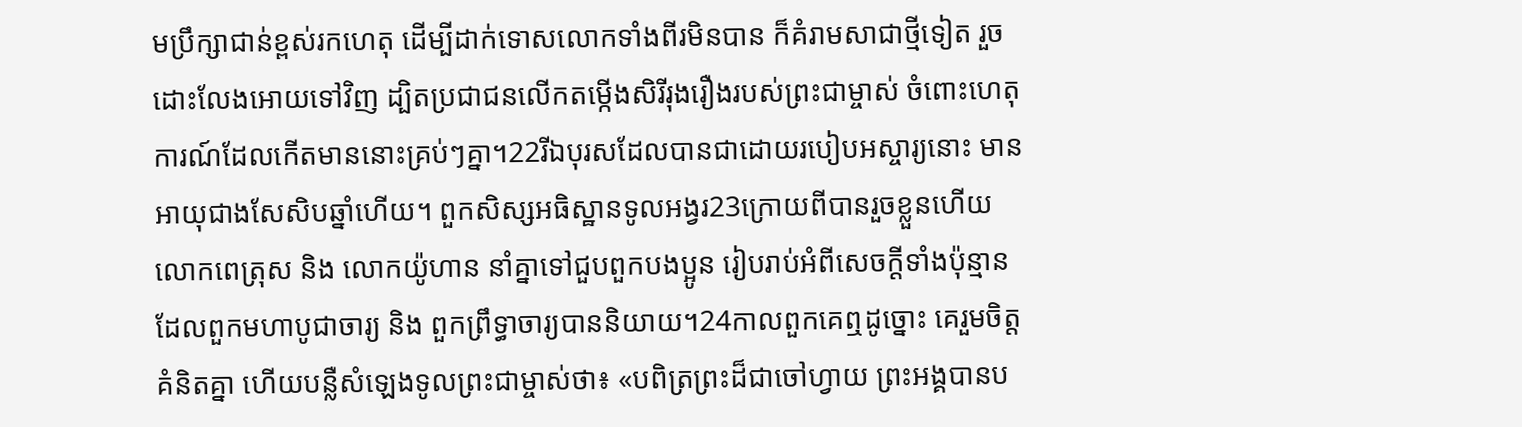មប្រឹក្សាជាន់ខ្ពស់រកហេតុ ដើម្បីដាក់ទោសលោកទាំងពីរមិនបាន ក៏គំរាមសាជាថ្មីទៀត រួចដោះលែងអោយទៅវិញ ដ្បិតប្រជាជនលើកតម្កើងសិរីរុងរឿងរបស់ព្រះជាម្ចាស់ ចំពោះហេតុការណ៍ដែលកើតមាននោះគ្រប់ៗគ្នា។22រីឯបុរសដែលបានជាដោយរបៀបអស្ចារ្យនោះ មានអាយុជាងសែសិបឆ្នាំហើយ។ ពួកសិស្សអធិស្ឋានទូលអង្វរ23ក្រោយពីបានរួចខ្លួនហើយ លោកពេត្រុស និង លោកយ៉ូហាន នាំគ្នាទៅជួបពួកបងប្អូន រៀបរាប់អំពីសេចក្ដីទាំងប៉ុន្មានដែលពួកមហាបូជាចារ្យ និង ពួកព្រឹទ្ធាចារ្យបាននិយាយ។24កាលពួកគេឮដូច្នោះ គេរួមចិត្ដគំនិតគ្នា ហើយបន្លឺសំឡេងទូលព្រះជាម្ចាស់ថា៖ «បពិត្រព្រះដ៏ជាចៅហ្វាយ ព្រះអង្គបានប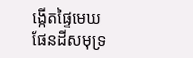ង្កើតផ្ទៃមេឃ ផែនដីសមុទ្រ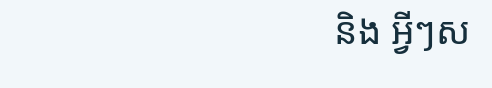និង អ្វីៗស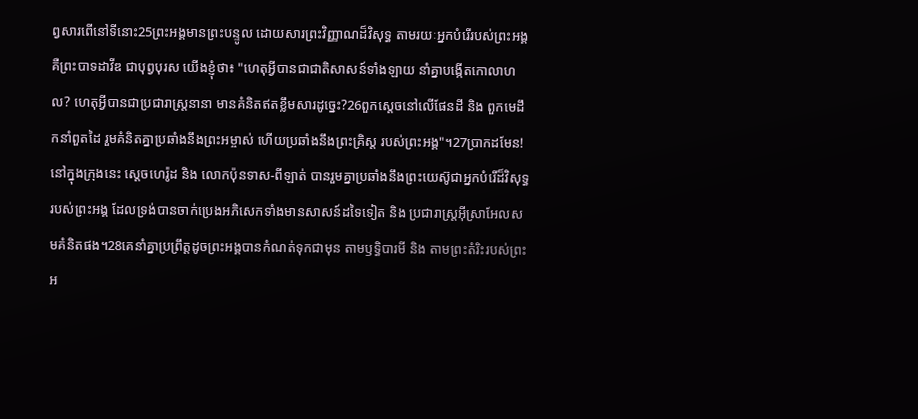ព្វសារពើនៅទីនោះ25ព្រះអង្គមានព្រះបន្ទូល ដោយសារព្រះវិញ្ញាណដ៏វិសុទ្ធ តាមរយៈអ្នកបំរើរបស់ព្រះអង្គ គឺព្រះបាទដាវីឌ ជាបុព្វបុរស យើងខ្ញុំថា៖ "ហេតុអ្វីបានជាជាតិសាសន៍ទាំងឡាយ នាំគ្នាបង្កើតកោលាហល? ហេតុអ្វីបានជាប្រជារាស្ដ្រនានា មានគំនិតឥតខ្លឹមសារដូច្នេះ?26ពួកស្ដេចនៅលើផែនដី និង ពួកមេដឹកនាំពួតដៃ រួមគំនិតគ្នាប្រឆាំងនឹងព្រះអម្ចាស់ ហើយប្រឆាំងនឹងព្រះគ្រិស្ដ របស់ព្រះអង្គ"។27ប្រាកដមែន! នៅក្នុងក្រុងនេះ ស្ដេចហេរ៉ូដ និង លោកប៉ុនទាស-ពីឡាត់ បានរួមគ្នាប្រឆាំងនឹងព្រះយេស៊ូជាអ្នកបំរើដ៏វិសុទ្ធ របស់ព្រះអង្គ ដែលទ្រង់បានចាក់ប្រេងអភិសេកទាំងមានសាសន៍ដទៃទៀត និង ប្រជារាស្ដ្រអ៊ីស្រាអែលសមគំនិតផង។28គេនាំគ្នាប្រព្រឹត្ដដូចព្រះអង្គបានកំណត់ទុកជាមុន តាមឫទ្ធិបារមី និង តាមព្រះតំរិះរបស់ព្រះអ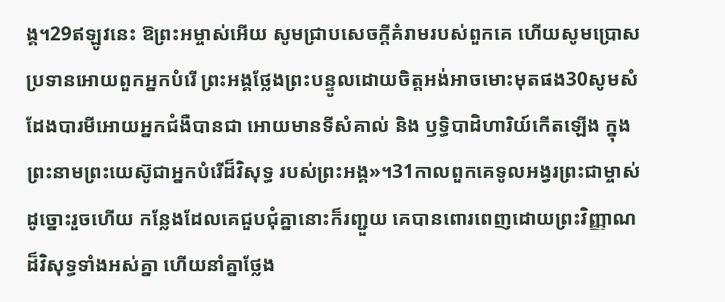ង្គ។29ឥឡូវនេះ ឱព្រះអម្ចាស់អើយ សូមជ្រាបសេចក្ដីគំរាមរបស់ពួកគេ ហើយសូមប្រោសប្រទានអោយពួកអ្នកបំរើ ព្រះអង្គថ្លែងព្រះបន្ទូលដោយចិត្ដអង់អាចមោះមុតផង30សូមសំដែងបារមីអោយអ្នកជំងឺបានជា អោយមានទីសំគាល់ និង ឫទ្ធិបាដិហារិយ៍កើតឡើង ក្នុងព្រះនាមព្រះយេស៊ូជាអ្នកបំរើដ៏វិសុទ្ធ របស់ព្រះអង្គ»។31កាលពួកគេទូលអង្វរព្រះជាម្ចាស់ដូច្នោះរួចហើយ កន្លែងដែលគេជួបជុំគ្នានោះក៏រញ្ជួយ គេបានពោរពេញដោយព្រះវិញ្ញាណដ៏វិសុទ្ធទាំងអស់គ្នា ហើយនាំគ្នាថ្លែង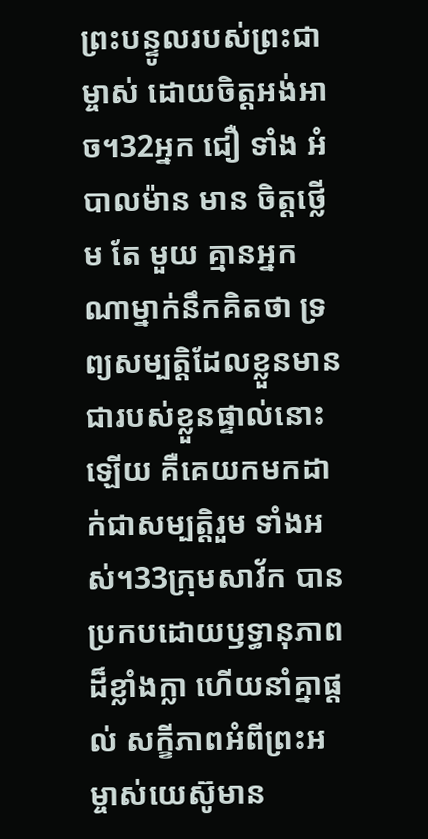ព្រះបន្ទូលរបស់ព្រះជាម្ចាស់ ដោយចិត្ដអង់អាច។32អ្នក ជឿ ទាំង អំបាលម៉ាន មាន ចិត្ដថ្លើម តែ មួយ គ្មានអ្នកណាម្នាក់នឹកគិតថា ទ្រព្យសម្បត្ដិដែលខ្លួនមានជារបស់ខ្លួនផ្ទាល់នោះឡើយ គឺគេយកមកដាក់ជាសម្បត្ដិរួម ទាំងអស់។33ក្រុមសាវ័ក បានប្រកបដោយឫទ្ធានុភាពដ៏ខ្លាំងក្លា ហើយនាំគ្នាផ្ដល់ សក្ខីភាពអំពីព្រះអម្ចាស់យេស៊ូមាន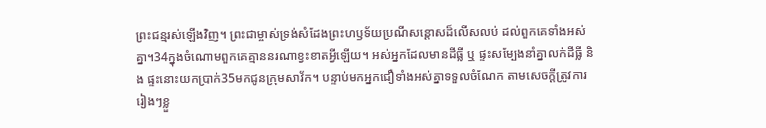ព្រះជន្មរស់ឡើងវិញ។ ព្រះជាម្ចាស់ទ្រង់សំដែងព្រះហឫទ័យប្រណីសន្ដោសដ៏លើសលប់ ដល់ពួកគេទាំងអស់គ្នា។34ក្នុងចំណោមពួកគេគ្មាននរណាខ្វះខាតអ្វីឡើយ។ អស់អ្នកដែលមានដីធ្លី ឬ ផ្ទះសម្បែងនាំគ្នាលក់ដីធ្លី និង ផ្ទះនោះយកប្រាក់35មកជូនក្រុមសាវ័ក។ បន្ទាប់មកអ្នកជឿទាំងអស់គ្នាទទួលចំណែក តាមសេចក្ដីត្រូវការរៀងៗខ្លួ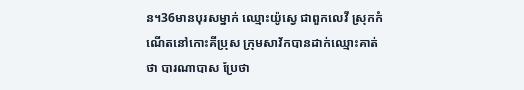ន។36មានបុរសម្នាក់ ឈ្មោះយ៉ូស្វេ ជាពួកលេវី ស្រុកកំណើតនៅកោះគីប្រុស ក្រុមសាវ័កបានដាក់ឈ្មោះគាត់ថា បារណាបាស ប្រែថា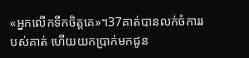«អ្នកលើកទឹកចិត្ដគេ»។37គាត់បានលក់ចំការរបស់គាត់ ហើយយកប្រាក់មកជូន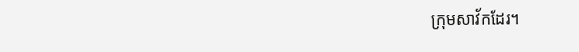ក្រុមសាវ័កដែរ។